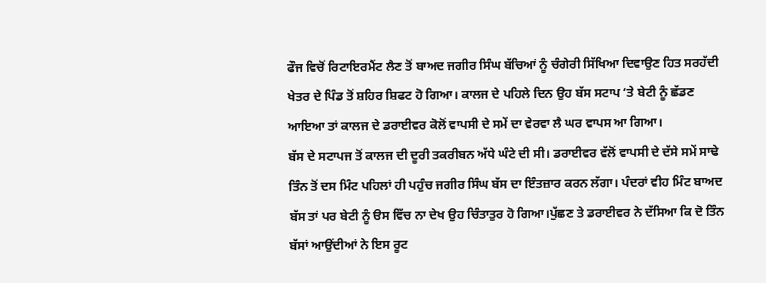ਫੌਜ ਵਿਚੋਂ ਰਿਟਾਇਰਮੈਂਟ ਲੈਣ ਤੋਂ ਬਾਅਦ ਜਗੀਰ ਸਿੰਘ ਬੱਚਿਆਂ ਨੂੰ ਚੰਗੇਰੀ ਸਿੱਖਿਆ ਦਿਵਾਉਣ ਹਿਤ ਸਰਹੱਦੀ ਖੇਤਰ ਦੇ ਪਿੰਡ ਤੋਂ ਸ਼ਹਿਰ ਸ਼ਿਫਟ ਹੋ ਗਿਆ। ਕਾਲਜ ਦੇ ਪਹਿਲੇ ਦਿਨ ਉਹ ਬੱਸ ਸਟਾਪ ‘ਤੇ ਬੇਟੀ ਨੂੰ ਛੱਡਣ ਆਇਆ ਤਾਂ ਕਾਲਜ ਦੇ ਡਰਾਈਵਰ ਕੋਲੋਂ ਵਾਪਸੀ ਦੇ ਸਮੇਂ ਦਾ ਵੇਰਵਾ ਲੈ ਘਰ ਵਾਪਸ ਆ ਗਿਆ।
ਬੱਸ ਦੇ ਸਟਾਪਜ ਤੋਂ ਕਾਲਜ ਦੀ ਦੂਰੀ ਤਕਰੀਬਨ ਅੱਧੇ ਘੰਟੇ ਦੀ ਸੀ। ਡਰਾਈਵਰ ਵੱਲੋਂ ਵਾਪਸੀ ਦੇ ਦੱਸੇ ਸਮੇਂ ਸਾਢੇ ਤਿੰਨ ਤੋਂ ਦਸ ਮਿੰਟ ਪਹਿਲਾਂ ਹੀ ਪਹੁੰਚ ਜਗੀਰ ਸਿੰਘ ਬੱਸ ਦਾ ਇੰਤਜ਼ਾਰ ਕਰਨ ਲੱਗਾ। ਪੰਦਰਾਂ ਵੀਹ ਮਿੰਟ ਬਾਅਦ ਬੱਸ ਤਾਂ ਪਰ ਬੇਟੀ ਨੂੰ ੳਸ ਵਿੱਚ ਨਾ ਦੇਖ ਉਹ ਚਿੰਤਾਤੁਰ ਹੋ ਗਿਆ।ਪੁੱਛਣ ਤੇ ਡਰਾਈਵਰ ਨੇ ਦੱਸਿਆ ਕਿ ਦੋ ਤਿੰਨ ਬੱਸਾਂ ਆਉਂਦੀਆਂ ਨੇ ਇਸ ਰੂਟ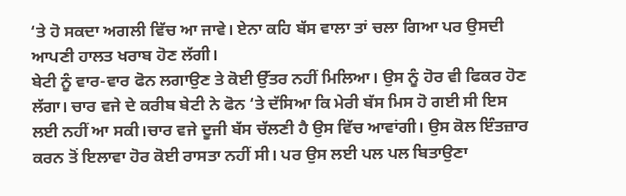‘ਤੇ ਹੋ ਸਕਦਾ ਅਗਲੀ ਵਿੱਚ ਆ ਜਾਵੇ। ਏਨਾ ਕਹਿ ਬੱਸ ਵਾਲਾ ਤਾਂ ਚਲਾ ਗਿਆ ਪਰ ਉਸਦੀ ਆਪਣੀ ਹਾਲਤ ਖਰਾਬ ਹੋਣ ਲੱਗੀ।
ਬੇਟੀ ਨੂੰ ਵਾਰ-ਵਾਰ ਫੋਨ ਲਗਾਉਣ ਤੇ ਕੋਈ ਉੱਤਰ ਨਹੀਂ ਮਿਲਿਆ। ਉਸ ਨੂੰ ਹੋਰ ਵੀ ਫਿਕਰ ਹੋਣ ਲੱਗਾ। ਚਾਰ ਵਜੇ ਦੇ ਕਰੀਬ ਬੇਟੀ ਨੇ ਫੋਨ ‘ਤੇ ਦੱਸਿਆ ਕਿ ਮੇਰੀ ਬੱਸ ਮਿਸ ਹੋ ਗਈ ਸੀ ਇਸ ਲਈ ਨਹੀਂ ਆ ਸਕੀ।ਚਾਰ ਵਜੇ ਦੂਜੀ ਬੱਸ ਚੱਲਣੀ ਹੈ ਉਸ ਵਿੱਚ ਆਵਾਂਗੀ। ਉਸ ਕੋਲ ਇੰਤਜ਼ਾਰ ਕਰਨ ਤੋਂ ਇਲਾਵਾ ਹੋਰ ਕੋਈ ਰਾਸਤਾ ਨਹੀਂ ਸੀ। ਪਰ ਉਸ ਲਈ ਪਲ ਪਲ ਬਿਤਾਉਣਾ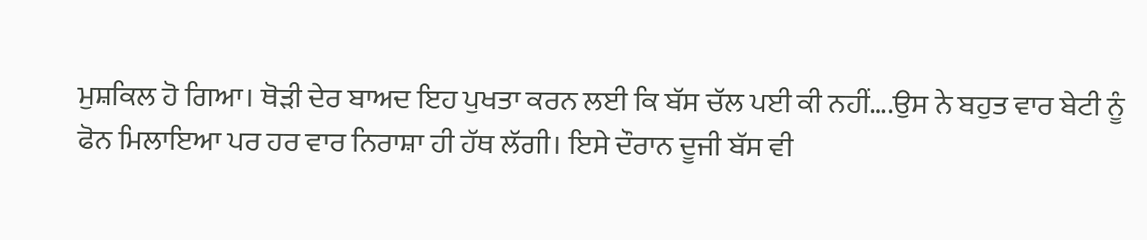ਮੁਸ਼ਕਿਲ ਹੋ ਗਿਆ। ਥੋੜੀ ਦੇਰ ਬਾਅਦ ਇਹ ਪੁਖਤਾ ਕਰਨ ਲਈ ਕਿ ਬੱਸ ਚੱਲ ਪਈ ਕੀ ਨਹੀਂ….ਉਸ ਨੇ ਬਹੁਤ ਵਾਰ ਬੇਟੀ ਨੂੰ ਫੋਨ ਮਿਲਾਇਆ ਪਰ ਹਰ ਵਾਰ ਨਿਰਾਸ਼ਾ ਹੀ ਹੱਥ ਲੱਗੀ। ਇਸੇ ਦੌਰਾਨ ਦੂਜੀ ਬੱਸ ਵੀ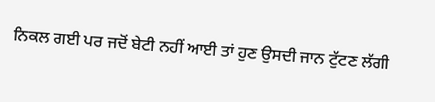ਨਿਕਲ ਗਈ ਪਰ ਜਦੋਂ ਬੇਟੀ ਨਹੀਂ ਆਈ ਤਾਂ ਹੁਣ ਉਸਦੀ ਜਾਨ ਟੁੱਟਣ ਲੱਗੀ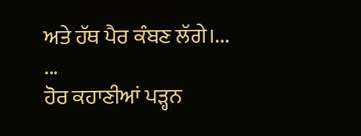ਅਤੇ ਹੱਥ ਪੈਰ ਕੰਬਣ ਲੱਗੇ।...
...
ਹੋਰ ਕਹਾਣੀਆਂ ਪੜ੍ਹਨ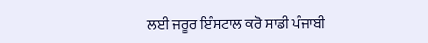ਲਈ ਜਰੂਰ ਇੰਸਟਾਲ ਕਰੋ ਸਾਡੀ ਪੰਜਾਬੀ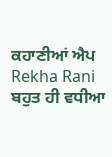ਕਹਾਣੀਆਂ ਐਪ
Rekha Rani
ਬਹੁਤ ਹੀ ਵਧੀਆ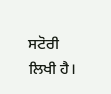ਸਟੋਰੀ ਲਿਖੀ ਹੈ।